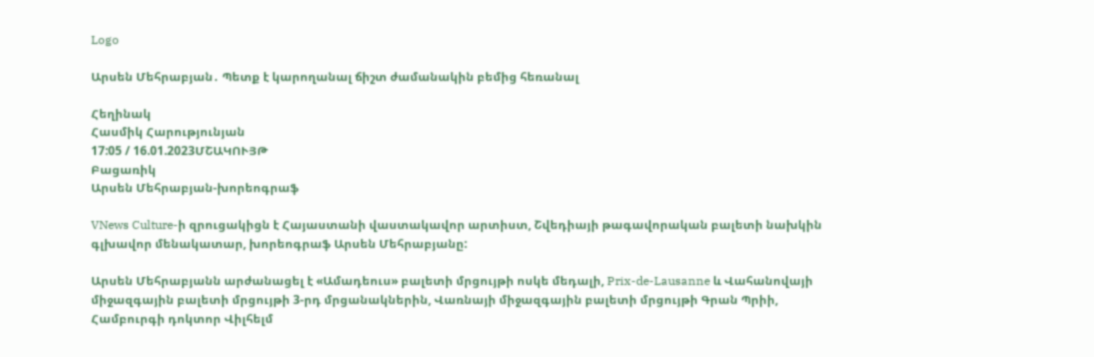Logo

Արսեն Մեհրաբյան․ Պետք է կարողանալ ճիշտ ժամանակին բեմից հեռանալ

Հեղինակ
Հասմիկ Հարությունյան
17:05 / 16.01.2023ՄՇԱԿՈՒՅԹ
Բացառիկ
Արսեն Մեհրաբյան-խորեոգրաֆ

VNews Culture-ի զրուցակիցն է Հայաստանի վաստակավոր արտիստ, Շվեդիայի թագավորական բալետի նախկին գլխավոր մենակատար, խորեոգրաֆ Արսեն Մեհրաբյանը:

Արսեն Մեհրաբյանն արժանացել է «Ամադեուս» բալետի մրցույթի ոսկե մեդալի, Prix-de-Lausanne և Վահանովայի միջազգային բալետի մրցույթի 3-րդ մրցանակներին, Վառնայի միջազգային բալետի մրցույթի Գրան Պրիի, Համբուրգի դոկտոր Վիլհելմ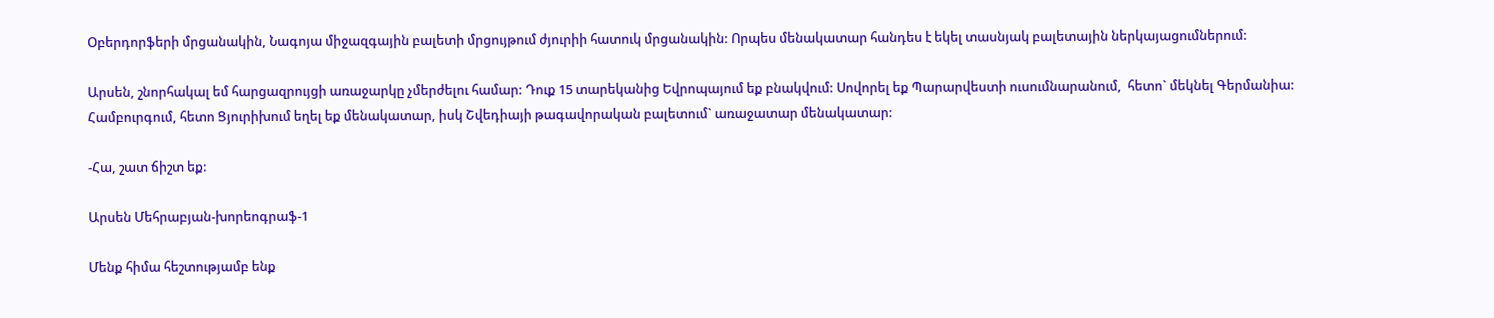Օբերդորֆերի մրցանակին, Նագոյա միջազգային բալետի մրցույթում ժյուրիի հատուկ մրցանակին: Որպես մենակատար հանդես է եկել տասնյակ բալետային ներկայացումներում:

Արսեն, շնորհակալ եմ հարցազրույցի առաջարկը չմերժելու համար: Դուք 15 տարեկանից Եվրոպայում եք բնակվում: Սովորել եք Պարարվեստի ուսումնարանում,  հետո` մեկնել Գերմանիա: Համբուրգում, հետո Ցյուրիխում եղել եք մենակատար, իսկ Շվեդիայի թագավորական բալետում` առաջատար մենակատար:

-Հա, շատ ճիշտ եք:

Արսեն Մեհրաբյան-խորեոգրաֆ-1

Մենք հիմա հեշտությամբ ենք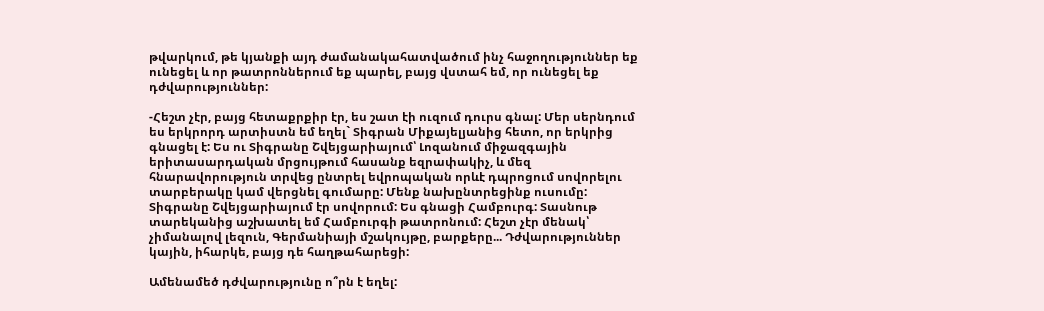թվարկում, թե կյանքի այդ ժամանակահատվածում ինչ հաջողություններ եք ունեցել և որ թատրոններում եք պարել, բայց վստահ եմ, որ ունեցել եք դժվարություններ:

-Հեշտ չէր, բայց հետաքրքիր էր, ես շատ էի ուզում դուրս գնալ: Մեր սերնդում ես երկրորդ արտիստն եմ եղել` Տիգրան Միքայելյանից հետո, որ երկրից գնացել է: Ես ու Տիգրանը Շվեյցարիայում՝ Լոզանում միջազգային երիտասարդական մրցույթում հասանք եզրափակիչ, և մեզ հնարավորություն տրվեց ընտրել եվրոպական որևէ դպրոցում սովորելու տարբերակը կամ վերցնել գումարը: Մենք նախընտրեցինք ուսումը: Տիգրանը Շվեյցարիայում էր սովորում: Ես գնացի Համբուրգ: Տասնութ տարեկանից աշխատել եմ Համբուրգի թատրոնում: Հեշտ չէր մենակ՝ չիմանալով լեզուն, Գերմանիայի մշակույթը, բարքերը... Դժվարություններ կային, իհարկե, բայց դե հաղթահարեցի:

Ամենամեծ դժվարությունը ո՞րն է եղել: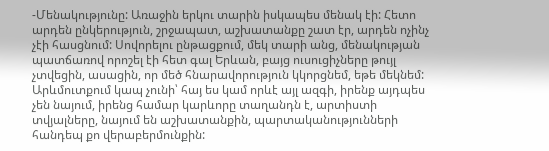-Մենակությունը: Առաջին երկու տարին իսկապես մենակ էի: Հետո արդեն ընկերություն, շրջապատ, աշխատանքը շատ էր, արդեն ոչինչ չէի հասցնում: Սովորելու ընթացքում, մեկ տարի անց, մենակության պատճառով որոշել էի հետ գալ Երևան, բայց ուսուցիչները թույլ չտվեցին, ասացին, որ մեծ հնարավորություն կկորցնեմ, եթե մեկնեմ: Արևմուտքում կապ չունի՝ հայ ես կամ որևէ այլ ազգի, իրենք այդպես չեն նայում, իրենց համար կարևորը տաղանդն է, արտիստի տվյալները, նայում են աշխատանքին, պարտականությունների հանդեպ քո վերաբերմունքին: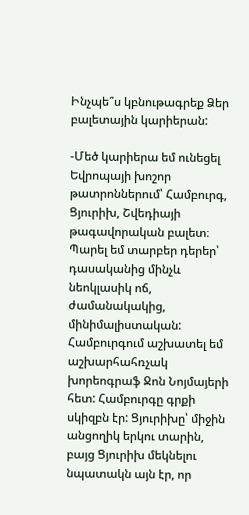Ինչպե՞ս կբնութագրեք Ձեր բալետային կարիերան:

-Մեծ կարիերա եմ ունեցել Եվրոպայի խոշոր թատրոններում՝ Համբուրգ, Ցյուրիխ, Շվեդիայի թագավորական բալետ։ Պարել եմ տարբեր դերեր՝ դասականից մինչև նեոկլասիկ ոճ, ժամանակակից, մինիմալիստական: Համբուրգում աշխատել եմ աշխարհահռչակ խորեոգրաֆ Ջոն Նոյմայերի հետ: Համբուրգը գրքի սկիզբն էր: Ցյուրիխը՝ միջին անցողիկ երկու տարին, բայց Ցյուրիխ մեկնելու նպատակն այն էր, որ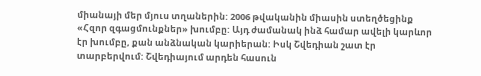միանայի մեր մյուս տղաներին: 2006 թվականին միասին ստեղծեցինք «Հզոր զգացմունքներ» խումբը: Այդ ժամանակ ինձ համար ավելի կարևոր էր խումբը, քան անձնական կարիերան: Իսկ Շվեդիան շատ էր տարբերվում: Շվեդիայում արդեն հասուն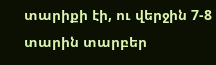տարիքի էի, ու վերջին 7-8 տարին տարբեր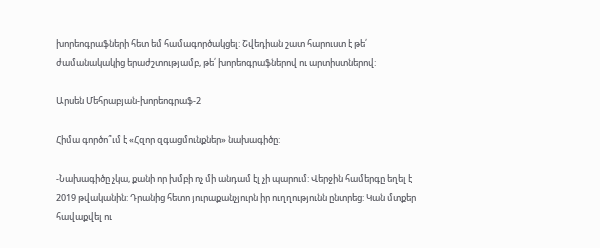խորեոգրաֆների հետ եմ համագործակցել: Շվեդիան շատ հարուստ է թե՛ ժամանակակից երաժշտությամբ, թե՛ խորեոգրաֆներով ու արտիստներով:

Արսեն Մեհրաբյան-խորեոգրաֆ-2

Հիմա գործո՞ւմ է «Հզոր զգացմունքներ» նախագիծը:

-Նախագիծը չկա, քանի որ խմբի ոչ մի անդամ էլ չի պարում: Վերջին համերգը եղել է 2019 թվականին: Դրանից հետո յուրաքանչյուրն իր ուղղությունն ընտրեց: Կան մտքեր հավաքվել ու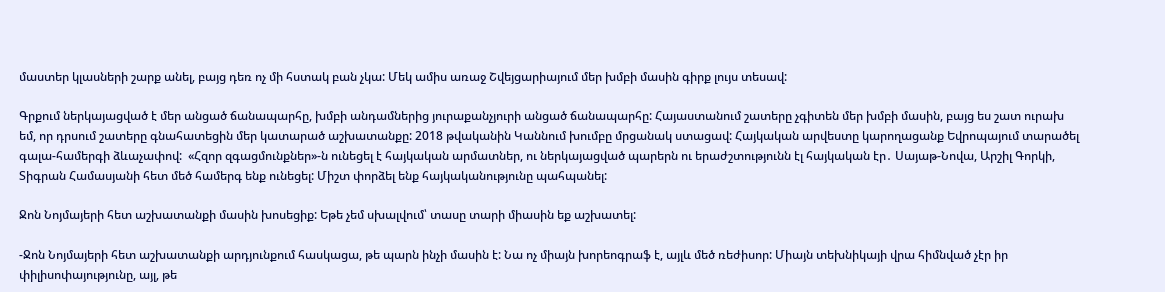մաստեր կլասների շարք անել, բայց դեռ ոչ մի հստակ բան չկա: Մեկ ամիս առաջ Շվեյցարիայում մեր խմբի մասին գիրք լույս տեսավ:

Գրքում ներկայացված է մեր անցած ճանապարհը, խմբի անդամներից յուրաքանչյուրի անցած ճանապարհը: Հայաստանում շատերը չգիտեն մեր խմբի մասին, բայց ես շատ ուրախ եմ, որ դրսում շատերը գնահատեցին մեր կատարած աշխատանքը: 2018 թվականին Կաննում խումբը մրցանակ ստացավ: Հայկական արվեստը կարողացանք Եվրոպայում տարածել գալա-համերգի ձևաչափով:  «Հզոր զգացմունքներ»-ն ունեցել է հայկական արմատներ, ու ներկայացված պարերն ու երաժշտությունն էլ հայկական էր․ Սայաթ-Նովա, Արշիլ Գորկի, Տիգրան Համասյանի հետ մեծ համերգ ենք ունեցել: Միշտ փորձել ենք հայկականությունը պահպանել:

Ջոն Նոյմայերի հետ աշխատանքի մասին խոսեցիք: Եթե չեմ սխալվում՝ տասը տարի միասին եք աշխատել:

-Ջոն Նոյմայերի հետ աշխատանքի արդյունքում հասկացա, թե պարն ինչի մասին է: Նա ոչ միայն խորեոգրաֆ է, այլև մեծ ռեժիսոր: Միայն տեխնիկայի վրա հիմնված չէր իր փիլիսոփայությունը, այլ, թե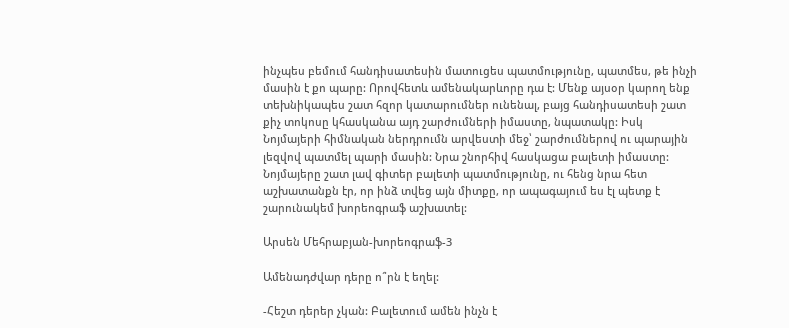ինչպես բեմում հանդիսատեսին մատուցես պատմությունը, պատմես, թե ինչի մասին է քո պարը: Որովհետև ամենակարևորը դա է: Մենք այսօր կարող ենք տեխնիկապես շատ հզոր կատարումներ ունենալ, բայց հանդիսատեսի շատ քիչ տոկոսը կհասկանա այդ շարժումների իմաստը, նպատակը: Իսկ Նոյմայերի հիմնական ներդրումն արվեստի մեջ՝ շարժումներով ու պարային լեզվով պատմել պարի մասին: Նրա շնորհիվ հասկացա բալետի իմաստը: Նոյմայերը շատ լավ գիտեր բալետի պատմությունը, ու հենց նրա հետ աշխատանքն էր, որ ինձ տվեց այն միտքը, որ ապագայում ես էլ պետք է շարունակեմ խորեոգրաֆ աշխատել:

Արսեն Մեհրաբյան-խորեոգրաֆ-3

Ամենադժվար դերը ո՞րն է եղել:

-Հեշտ դերեր չկան: Բալետում ամեն ինչն է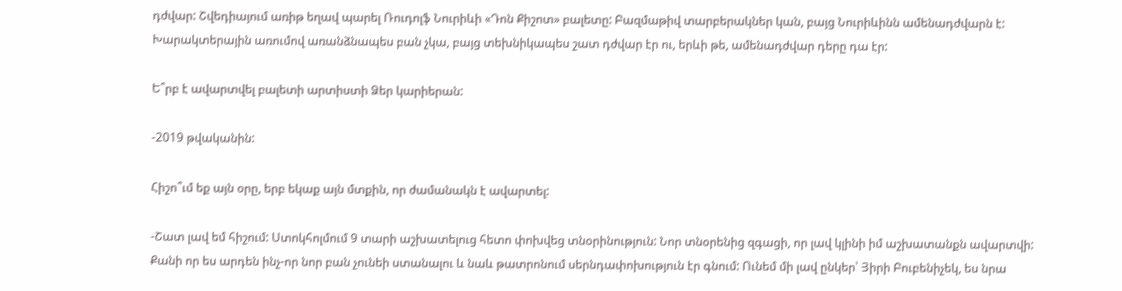դժվար: Շվեդիայում առիթ եղավ պարել Ռուդոլֆ Նուրիևի «Դոն Քիշոտ» բալետը: Բազմաթիվ տարբերակներ կան, բայց Նուրիևինն ամենադժվարն է: Խարակտերային առումով առանձնապես բան չկա, բայց տեխնիկապես շատ դժվար էր ու, երևի թե, ամենադժվար դերը դա էր:

Ե՞րբ է ավարտվել բալետի արտիստի Ձեր կարիերան:

-2019 թվականին:

Հիշո՞ւմ եք այն օրը, երբ եկաք այն մտքին, որ ժամանակն է ավարտել:

-Շատ լավ եմ հիշում: Ստոկհոլմում 9 տարի աշխատելուց հետո փոխվեց տնօրինություն: Նոր տնօրենից զգացի, որ լավ կլինի իմ աշխատանքն ավարտվի: Քանի որ ես արդեն ինչ-որ նոր բան չունեի ստանալու և նաև թատրոնում սերնդափոխություն էր գնում: Ունեմ մի լավ ընկեր՝ Յիրի Բուբենիչեկ, ես նրա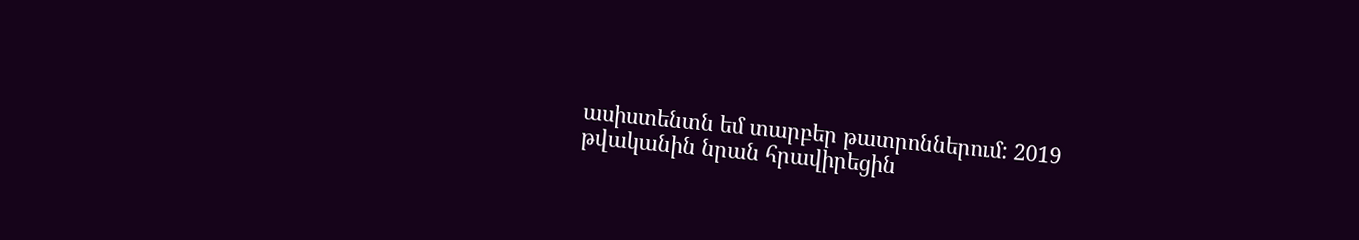ասիստենտն եմ տարբեր թատրոններում: 2019 թվականին նրան հրավիրեցին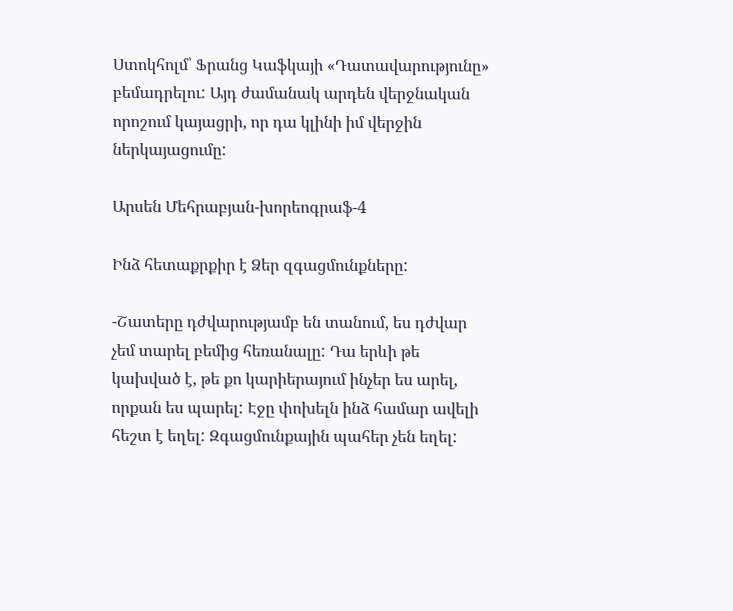Ստոկհոլմ՝ Ֆրանց Կաֆկայի «Դատավարությունը» բեմադրելու: Այդ ժամանակ արդեն վերջնական որոշում կայացրի, որ դա կլինի իմ վերջին ներկայացումը:

Արսեն Մեհրաբյան-խորեոգրաֆ-4

Ինձ հետաքրքիր է Ձեր զգացմունքները:

-Շատերը դժվարությամբ են տանում, ես դժվար չեմ տարել բեմից հեռանալը: Դա երևի թե կախված է, թե քո կարիերայում ինչեր ես արել, որքան ես պարել: Էջը փոխելն ինձ համար ավելի հեշտ է եղել: Զգացմունքային պահեր չեն եղել: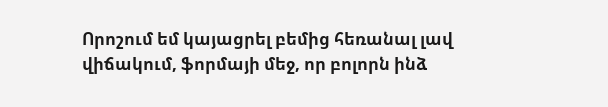Որոշում եմ կայացրել բեմից հեռանալ լավ վիճակում, ֆորմայի մեջ, որ բոլորն ինձ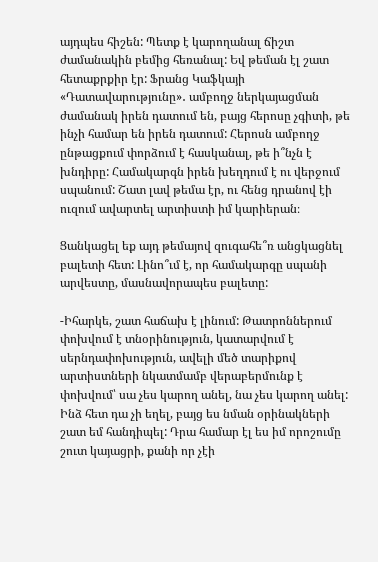այդպես հիշեն: Պետք է կարողանալ ճիշտ ժամանակին բեմից հեռանալ: Եվ թեման էլ շատ հետաքրքիր էր: Ֆրանց Կաֆկայի «Դատավարությունը»․ ամբողջ ներկայացման ժամանակ իրեն դատում են, բայց հերոսը չգիտի, թե ինչի համար են իրեն դատում: Հերոսն ամբողջ ընթացքում փորձում է հասկանալ, թե ի՞նչն է խնդիրը: Համակարգն իրեն խեղդում է ու վերջում սպանում: Շատ լավ թեմա էր, ու հենց դրանով էի ուզում ավարտել արտիստի իմ կարիերան։

Ցանկացել եք այդ թեմայով զուգահե՞ռ անցկացնել բալետի հետ: Լինո՞ւմ է, որ համակարգը սպանի արվեստը, մասնավորապես բալետը:

-Իհարկե, շատ հաճախ է լինում: Թատրոններում փոխվում է տնօրինություն, կատարվում է սերնդափոխություն, ավելի մեծ տարիքով արտիստների նկատմամբ վերաբերմունք է փոխվում՝ սա չես կարող անել, նա չես կարող անել: Ինձ հետ դա չի եղել, բայց ես նման օրինակների շատ եմ հանդիպել: Դրա համար էլ ես իմ որոշումը շուտ կայացրի, քանի որ չէի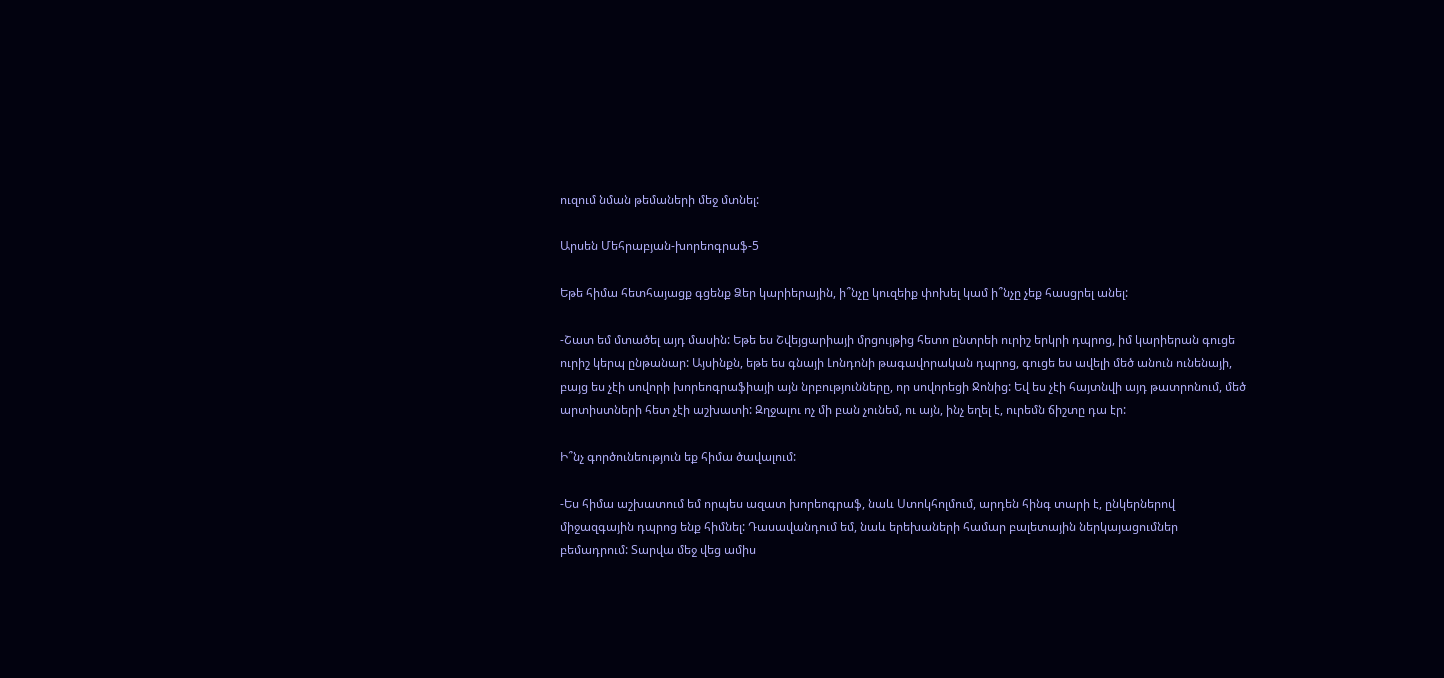ուզում նման թեմաների մեջ մտնել:

Արսեն Մեհրաբյան-խորեոգրաֆ-5

Եթե հիմա հետհայացք գցենք Ձեր կարիերային, ի՞նչը կուզեիք փոխել կամ ի՞նչը չեք հասցրել անել:

-Շատ եմ մտածել այդ մասին: Եթե ես Շվեյցարիայի մրցույթից հետո ընտրեի ուրիշ երկրի դպրոց, իմ կարիերան գուցե ուրիշ կերպ ընթանար: Այսինքն, եթե ես գնայի Լոնդոնի թագավորական դպրոց, գուցե ես ավելի մեծ անուն ունենայի, բայց ես չէի սովորի խորեոգրաֆիայի այն նրբությունները, որ սովորեցի Ջոնից: Եվ ես չէի հայտնվի այդ թատրոնում, մեծ արտիստների հետ չէի աշխատի: Զղջալու ոչ մի բան չունեմ, ու այն, ինչ եղել է, ուրեմն ճիշտը դա էր:

Ի՞նչ գործունեություն եք հիմա ծավալում:

-Ես հիմա աշխատում եմ որպես ազատ խորեոգրաֆ, նաև Ստոկհոլմում, արդեն հինգ տարի է, ընկերներով միջազգային դպրոց ենք հիմնել: Դասավանդում եմ, նաև երեխաների համար բալետային ներկայացումներ բեմադրում: Տարվա մեջ վեց ամիս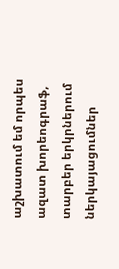աշխատում եմ որպես ազատ խորեոգրաֆ, տարբեր երկրներում ներկայացումներ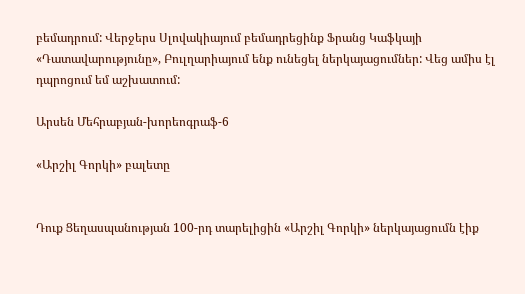բեմադրում: Վերջերս Սլովակիայում բեմադրեցինք Ֆրանց Կաֆկայի «Դատավարությունը», Բուլղարիայում ենք ունեցել ներկայացումներ: Վեց ամիս էլ դպրոցում եմ աշխատում:

Արսեն Մեհրաբյան-խորեոգրաֆ-6

«Արշիլ Գորկի» բալետը


Դուք Ցեղասպանության 100-րդ տարելիցին «Արշիլ Գորկի» ներկայացումն էիք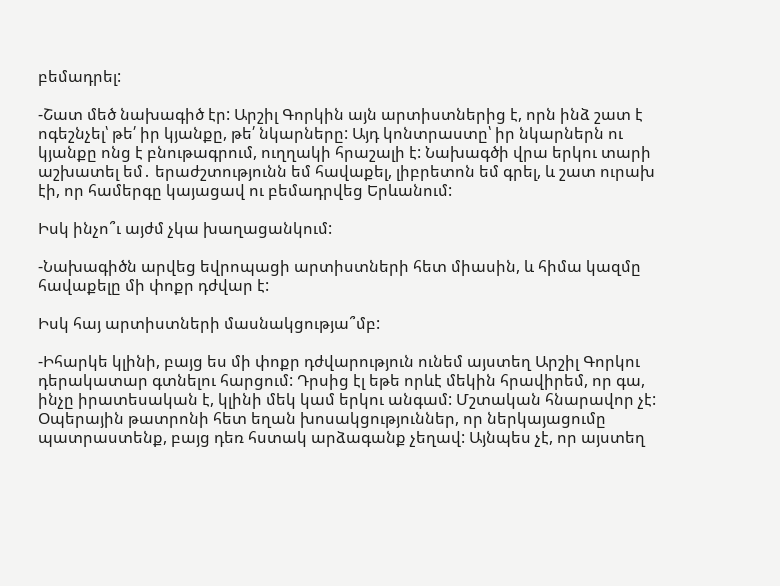բեմադրել:

-Շատ մեծ նախագիծ էր: Արշիլ Գորկին այն արտիստներից է, որն ինձ շատ է ոգեշնչել՝ թե՛ իր կյանքը, թե՛ նկարները: Այդ կոնտրաստը՝ իր նկարներն ու կյանքը ոնց է բնութագրում, ուղղակի հրաշալի է: Նախագծի վրա երկու տարի աշխատել եմ․ երաժշտությունն եմ հավաքել, լիբրետոն եմ գրել, և շատ ուրախ էի, որ համերգը կայացավ ու բեմադրվեց Երևանում:

Իսկ ինչո՞ւ այժմ չկա խաղացանկում:

-Նախագիծն արվեց եվրոպացի արտիստների հետ միասին, և հիմա կազմը հավաքելը մի փոքր դժվար է:

Իսկ հայ արտիստների մասնակցությա՞մբ:

-Իհարկե կլինի, բայց ես մի փոքր դժվարություն ունեմ այստեղ Արշիլ Գորկու դերակատար գտնելու հարցում: Դրսից էլ եթե որևէ մեկին հրավիրեմ, որ գա, ինչը իրատեսական է, կլինի մեկ կամ երկու անգամ: Մշտական հնարավոր չէ: Օպերային թատրոնի հետ եղան խոսակցություններ, որ ներկայացումը պատրաստենք, բայց դեռ հստակ արձագանք չեղավ: Այնպես չէ, որ այստեղ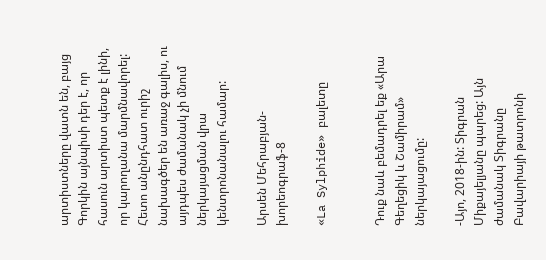արտիստները վատն են, բայց Գորկին այնպիսի դեր է, որ հասուն արտիստ պետք է լինի, որ կարողանա մարմնավորել: Հետո անընդհատ ուրիշ նախագծեր են առաջ գալիս, ու այդպես ժամանակ չի մնում ներկայացման վրա կենտրոնանալու համար:

Արսեն Մեհրաբյան-խորեոգրաֆ-8

«La Sylphide» բալետը


Դուք նաև բեմադրել եք «Արա Գեղեցիկ և Շամիրամ» ներկայացումը:

-Այո, 2018-ին: Տիգրան Միքայելյանը պարեց: Այն ժամանակ Տիգրանը Բավարիայի թատրոնի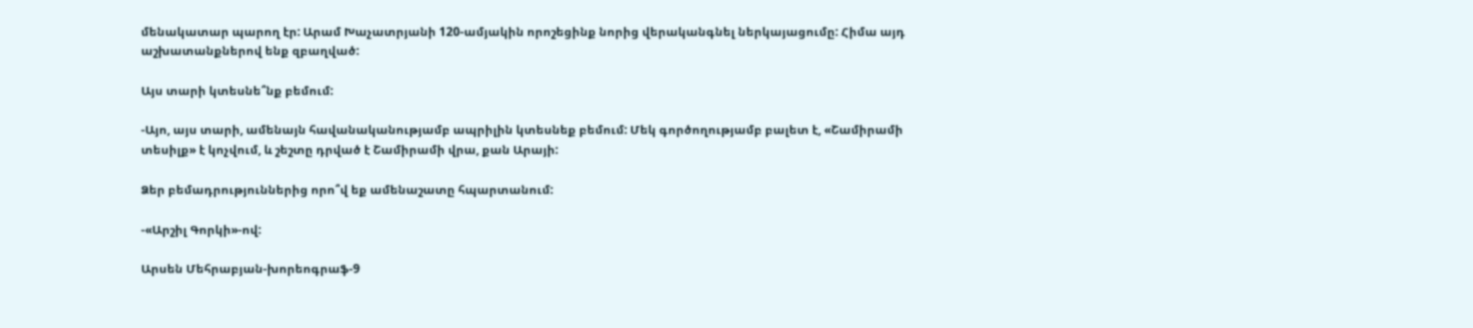մենակատար պարող էր: Արամ Խաչատրյանի 120-ամյակին որոշեցինք նորից վերականգնել ներկայացումը: Հիմա այդ աշխատանքներով ենք զբաղված:

Այս տարի կտեսնե՞նք բեմում:

-Այո, այս տարի, ամենայն հավանականությամբ ապրիլին կտեսնեք բեմում: Մեկ գործողությամբ բալետ է, «Շամիրամի տեսիլք» է կոչվում, և շեշտը դրված է Շամիրամի վրա, քան Արայի:

Ձեր բեմադրություններից որո՞վ եք ամենաշատը հպարտանում:

-«Արշիլ Գորկի»-ով:

Արսեն Մեհրաբյան-խորեոգրաֆ-9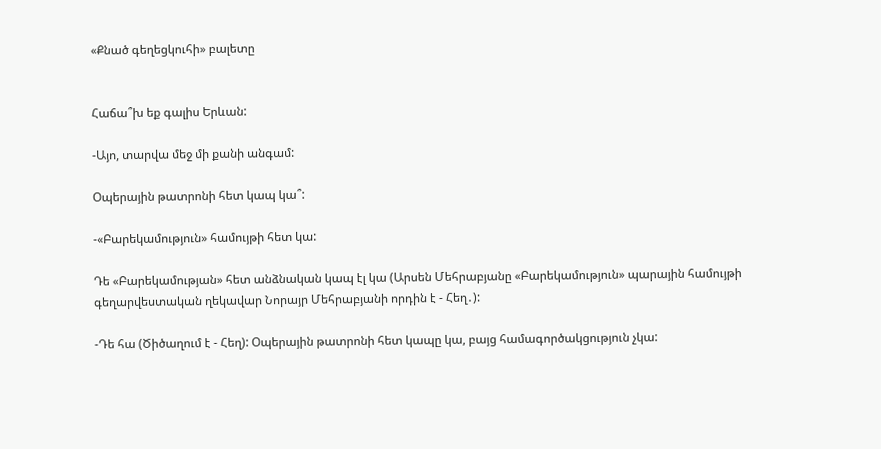«Քնած գեղեցկուհի» բալետը


Հաճա՞խ եք գալիս Երևան:

-Այո, տարվա մեջ մի քանի անգամ:

Օպերային թատրոնի հետ կապ կա՞:

-«Բարեկամություն» համույթի հետ կա:

Դե «Բարեկամության» հետ անձնական կապ էլ կա (Արսեն Մեհրաբյանը «Բարեկամություն» պարային համույթի գեղարվեստական ղեկավար Նորայր Մեհրաբյանի որդին է - Հեղ․):

-Դե հա (Ծիծաղում է - Հեղ): Օպերային թատրոնի հետ կապը կա, բայց համագործակցություն չկա: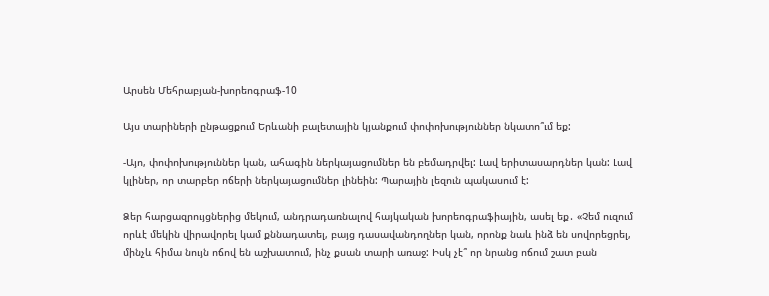Արսեն Մեհրաբյան-խորեոգրաֆ-10

Այս տարիների ընթացքում Երևանի բալետային կյանքում փոփոխություններ նկատո՞ւմ եք:

-Այո, փոփոխություններ կան, ահագին ներկայացումներ են բեմադրվել: Լավ երիտասարդներ կան: Լավ կլիներ, որ տարբեր ոճերի ներկայացումներ լինեին: Պարային լեզուն պակասում է:

Ձեր հարցազրույցներից մեկում, անդրադառնալով հայկական խորեոգրաֆիային, ասել եք․ «Չեմ ուզում որևէ մեկին վիրավորել կամ քննադատել, բայց դասավանդողներ կան, որոնք նաև ինձ են սովորեցրել, մինչև հիմա նույն ոճով են աշխատում, ինչ քսան տարի առաջ: Իսկ չէ՞ որ նրանց ոճում շատ բան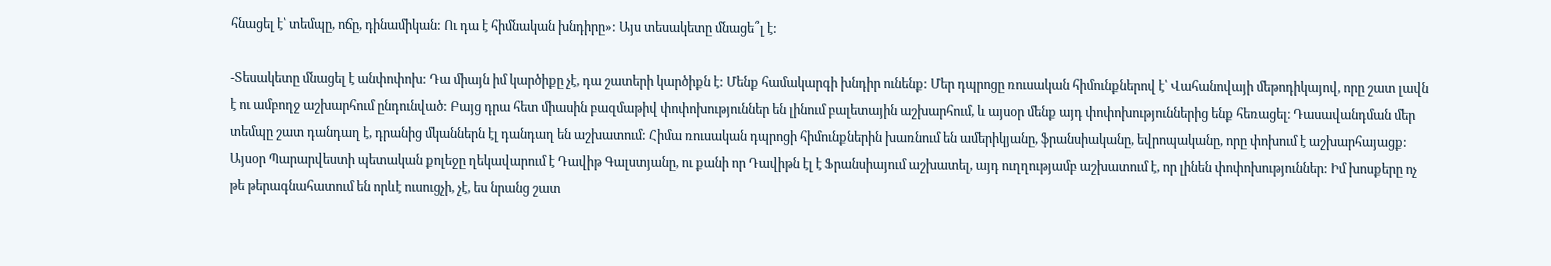հնացել է՝ տեմպը, ոճը, դինամիկան: Ու դա է հիմնական խնդիրը»: Այս տեսակետը մնացե՞լ է:

-Տեսակետը մնացել է անփոփոխ: Դա միայն իմ կարծիքը չէ, դա շատերի կարծիքն է: Մենք համակարգի խնդիր ունենք: Մեր դպրոցը ռուսական հիմունքներով է՝ Վահանովայի մեթոդիկայով, որը շատ լավն է ու ամբողջ աշխարհում ընդունված: Բայց դրա հետ միասին բազմաթիվ փոփոխություններ են լինում բալետային աշխարհում, և այսօր մենք այդ փոփոխություններից ենք հեռացել։ Դասավանդման մեր տեմպը շատ դանդաղ է, դրանից մկաններն էլ դանդաղ են աշխատում: Հիմա ռուսական դպրոցի հիմունքներին խառնում են ամերիկյանը, ֆրանսիականը, եվրոպականը, որը փոխում է աշխարհայացք: Այսօր Պարարվեստի պետական քոլեջը ղեկավարում է Դավիթ Գալստյանը, ու քանի որ Դավիթն էլ է Ֆրանսիայում աշխատել, այդ ուղղությամբ աշխատում է, որ լինեն փոփոխություններ: Իմ խոսքերը ոչ թե թերագնահատում են որևէ ուսուցչի, չէ, ես նրանց շատ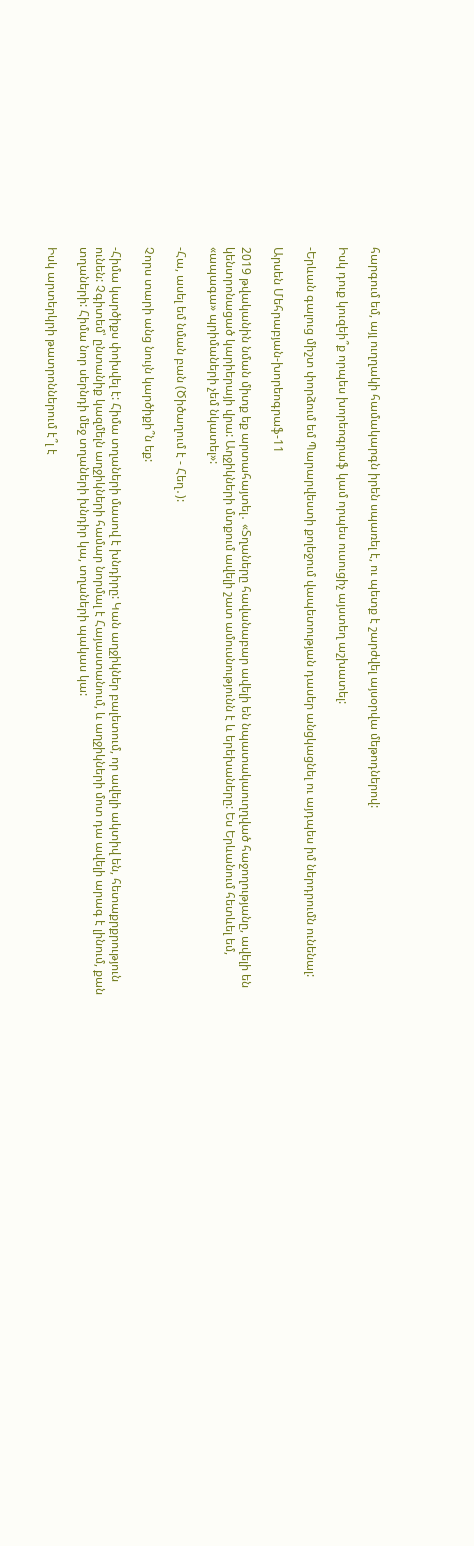հարգում եմ, այլ ուղղակի համակարգն իրեն սպառել է, ու պետք է շարժվել այսօրվա մեթոդներով:

Իսկ դուք կուզեի՞ք որպես խորեոգրաֆ կամ որպես ուսուցիչ այստեղ աշխատել:

-Երևան գալուց միշտ փորձում եմ Պարարվեստի քոլեջում վապետության դասեր անցկացնել ու այդպես իմ ներդրումն ունենալ:

Արսեն Մեհրաբյան-խորեոգրաֆ-11

2019 թվականին նման միտք եք արտահայտել․ «Տղաները հավանաբար ավելի են նպատակաուղղված հաջողությանը, ավելի են կենտրոնացած կարիերայի վրա: Աղջիկների մտքում ավելի շատ ամուսնությունն է և երեխաները: Ես Երևանում հետևել եմ, «ապագա» պրիմաների չեմ նկատել»:

-Հա, ասել եմ նման բան (Ծիծաղում է - Հեղ․):

Չորս տարի անց նույն կարծիքի՞ն եք:

-Հիմա կարծիքս փոխվել է: Հիմա տղաների մասով է խնդիրը: Կան աղջիկներ բալետում, որ ավելի ակտիվ են, հետաքրքրություն ունեն: Չգիտեմ՝ ընտանիք կազմելն աղջիկների համար նորմալ է Հայաստանում, և աղջիկների մոտ դա ավելի արագ է լինում, քան տղաների: Հիմա նոր սերնդի մեջ տղաների խնդիր կա, տղաների պակաս կա:

Իսկ արտերկրի թատրոններում է՞լ է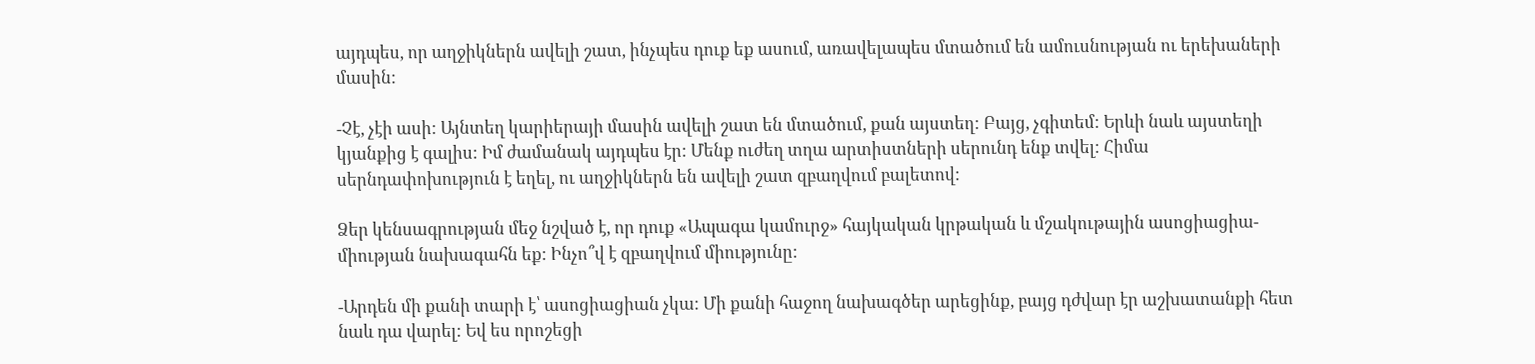այդպես, որ աղջիկներն ավելի շատ, ինչպես դուք եք ասում, առավելապես մտածում են ամուսնության ու երեխաների մասին:

-Չէ, չէի ասի: Այնտեղ կարիերայի մասին ավելի շատ են մտածում, քան այստեղ: Բայց, չգիտեմ: Երևի նաև այստեղի կյանքից է գալիս: Իմ ժամանակ այդպես էր: Մենք ուժեղ տղա արտիստների սերունդ ենք տվել: Հիմա սերնդափոխություն է եղել, ու աղջիկներն են ավելի շատ զբաղվում բալետով:

Ձեր կենսագրության մեջ նշված է, որ դուք «Ապագա կամուրջ» հայկական կրթական և մշակութային ասոցիացիա- միության նախագահն եք: Ինչո՞վ է զբաղվում միությունը:

-Արդեն մի քանի տարի է՝ ասոցիացիան չկա: Մի քանի հաջող նախագծեր արեցինք, բայց դժվար էր աշխատանքի հետ նաև դա վարել: Եվ ես որոշեցի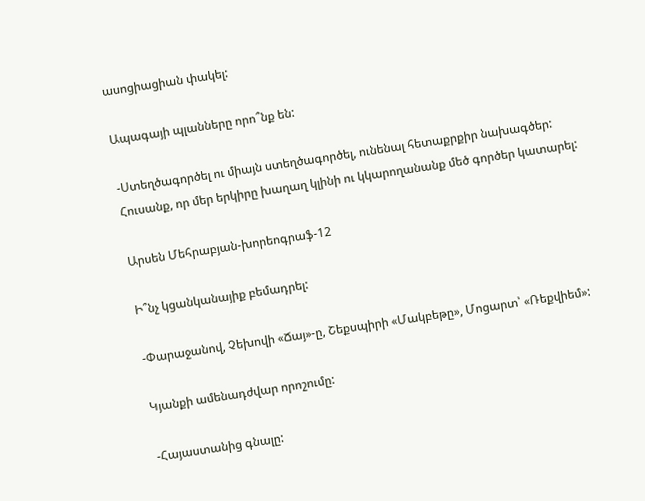ասոցիացիան փակել:

Ապագայի պլանները որո՞նք են:

-Ստեղծագործել ու միայն ստեղծագործել, ունենալ հետաքրքիր նախագծեր: Հուսանք, որ մեր երկիրը խաղաղ կլինի ու կկարողանանք մեծ գործեր կատարել:

Արսեն Մեհրաբյան-խորեոգրաֆ-12

Ի՞նչ կցանկանայիք բեմադրել:

-Փարաջանով, Չեխովի «Ճայ»-ը, Շեքսպիրի «Մակբեթը», Մոցարտ՝ «Ռեքվիեմ»:

Կյանքի ամենադժվար որոշումը:

-Հայաստանից գնալը: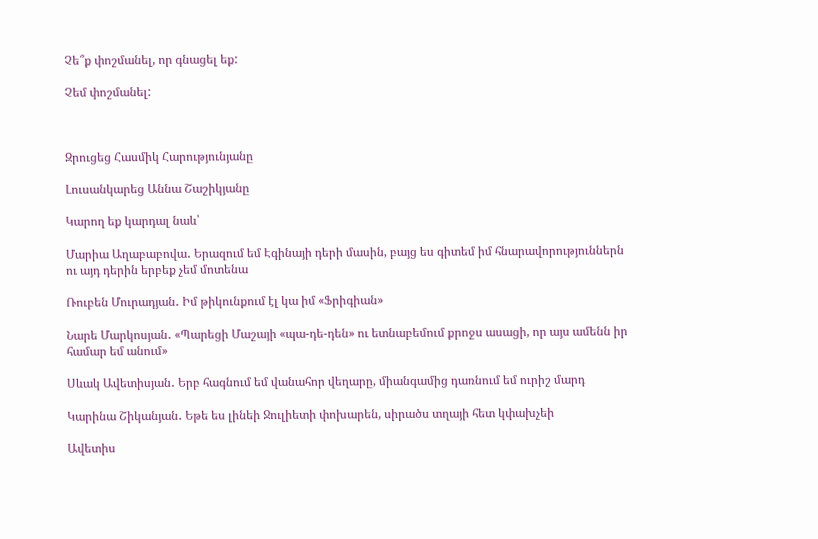Չե՞ք փոշմանել, որ գնացել եք:

Չեմ փոշմանել:



Զրուցեց Հասմիկ Հարությունյանը

Լուսանկարեց Աննա Շաշիկյանը

Կարող եք կարդալ նաև՝

Մարիա Աղաբաբովա․ Երազում եմ Էգինայի դերի մասին, բայց ես գիտեմ իմ հնարավորություններն ու այդ դերին երբեք չեմ մոտենա

Ռուբեն Մուրադյան․ Իմ թիկունքում էլ կա իմ «Ֆրիգիան»

Նարե Մարկոսյան․ «Պարեցի Մաշայի «պա-դե-դեն» ու ետնաբեմում քրոջս ասացի, որ այս ամենն իր համար եմ անում»

Սևակ Ավետիսյան․ Երբ հագնում եմ վանահոր վեղարը, միանգամից դառնում եմ ուրիշ մարդ

Կարինա Շիկանյան․ Եթե ես լինեի Ջուլիետի փոխարեն, սիրածս տղայի հետ կփախչեի

Ավետիս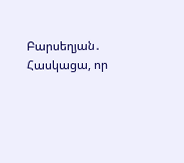Բարսեղյան․ Հասկացա, որ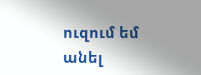ուզում եմ անել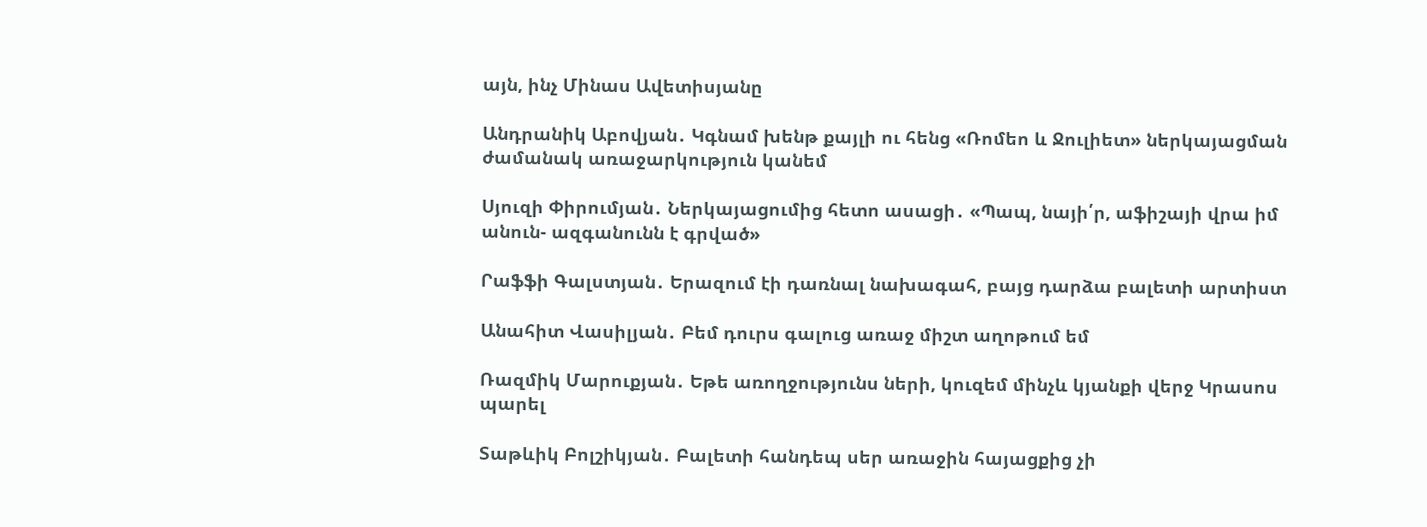այն, ինչ Մինաս Ավետիսյանը

Անդրանիկ Աբովյան․ Կգնամ խենթ քայլի ու հենց «Ռոմեո և Ջուլիետ» ներկայացման ժամանակ առաջարկություն կանեմ

Սյուզի Փիրումյան․ Ներկայացումից հետո ասացի․ «Պապ, նայի՛ր, աֆիշայի վրա իմ անուն- ազգանունն է գրված»

Րաֆֆի Գալստյան․ Երազում էի դառնալ նախագահ, բայց դարձա բալետի արտիստ

Անահիտ Վասիլյան․ Բեմ դուրս գալուց առաջ միշտ աղոթում եմ

Ռազմիկ Մարուքյան․ Եթե առողջությունս ների, կուզեմ մինչև կյանքի վերջ Կրասոս պարել

Տաթևիկ Բոլշիկյան․ Բալետի հանդեպ սեր առաջին հայացքից չի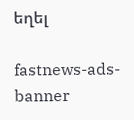եղել

fastnews-ads-banner